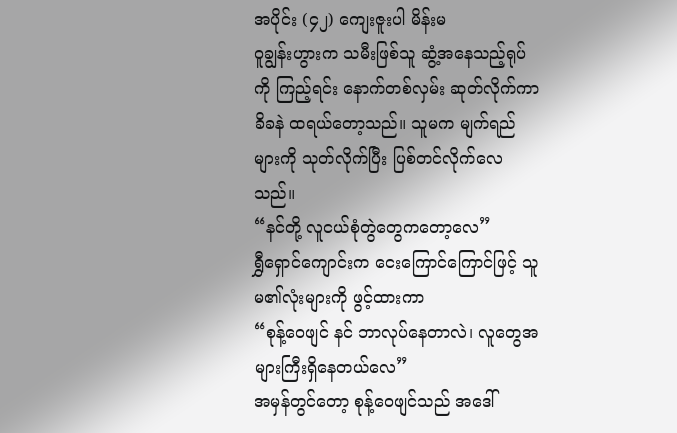အပိုင်း (၄၂) ကျေးဇူးပါ မိန်းမ
ဝူချွန်းဟွားက သမီးဖြစ်သူ ဆွံ့အနေသည့်ရုပ်ကို ကြည့်ရင်း နောက်တစ်လှမ်း ဆုတ်လိုက်ကာ ခိခနဲ ထရယ်တော့သည်။ သူမက မျက်ရည်များကို သုတ်လိုက်ပြီး ပြစ်တင်လိုက်လေသည်။
“နင်တို့ လူငယ်စုံတွဲတွေကတော့လေ”
ရွှီရှောင်ကျောင်းက ငေးကြောင်ကြောင်ဖြင့် သူမ၏လုံးများကို ဖွင့်ထားကာ
“စုန့်ဝေဖျင် နင် ဘာလုပ်နေတာလဲ၊ လူတွေအများကြီးရှိနေတယ်လေ”
အမှန်တွင်တော့ စုန့်ဝေဖျင်သည် အဒေါ်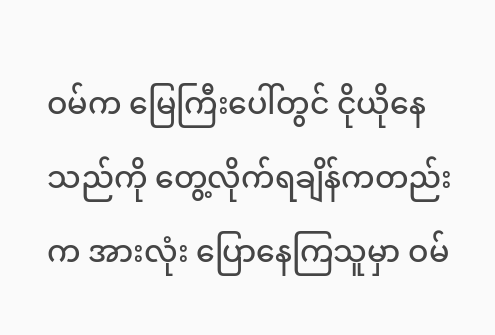ဝမ်က မြေကြီးပေါ်တွင် ငိုယိုနေသည်ကို တွေ့လိုက်ရချိန်ကတည်းက အားလုံး ပြောနေကြသူမှာ ဝမ်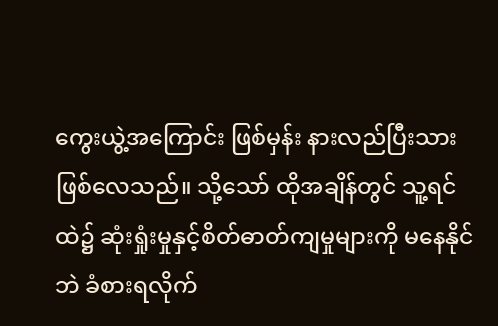ကွေးယွဲ့အကြောင်း ဖြစ်မှန်း နားလည်ပြီးသား ဖြစ်လေသည်။ သို့သော် ထိုအချိန်တွင် သူ့ရင်ထဲ၌ ဆုံးရှုံးမှုနှင့်စိတ်ဓာတ်ကျမှုများကို မနေနိုင်ဘဲ ခံစားရလိုက်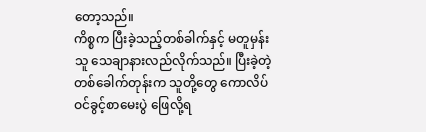တော့သည်။
ကိစ္စက ပြီးခဲ့သည့်တစ်ခါက်နှင့် မတူမှန်း သူ သေချာနားလည်လိုက်သည်။ ပြီးခဲ့တဲ့တစ်ခေါက်တုန်းက သူတို့တွေ ကောလိပ်ဝင်ခွင့်စာမေးပွဲ ဖြေလို့ရ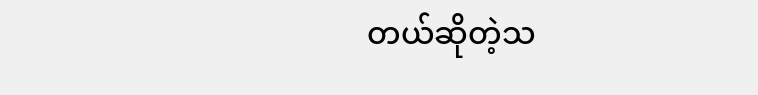တယ်ဆိုတဲ့သ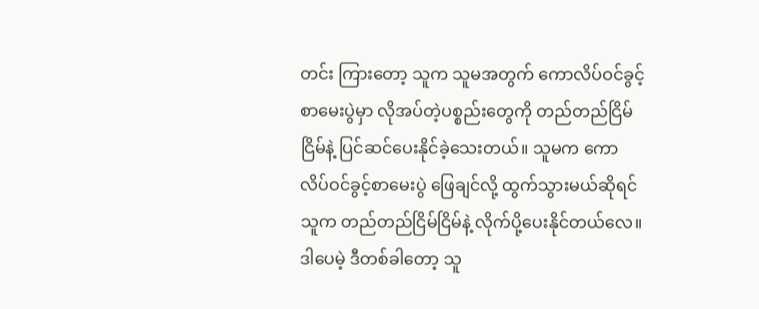တင်း ကြားတော့ သူက သူမအတွက် ကောလိပ်ဝင်ခွင့်စာမေးပွဲမှာ လိုအပ်တဲ့ပစ္စည်းတွေကို တည်တည်ငြိမ်ငြိမ်နဲ့ ပြင်ဆင်ပေးနိုင်ခဲ့သေးတယ်။ သူမက ကောလိပ်ဝင်ခွင့်စာမေးပွဲ ဖြေချင်လို့ ထွက်သွားမယ်ဆိုရင် သူက တည်တည်ငြိမ်ငြိမ်နဲ့ လိုက်ပို့ပေးနိုင်တယ်လေ။
ဒါပေမဲ့ ဒီတစ်ခါတော့ သူ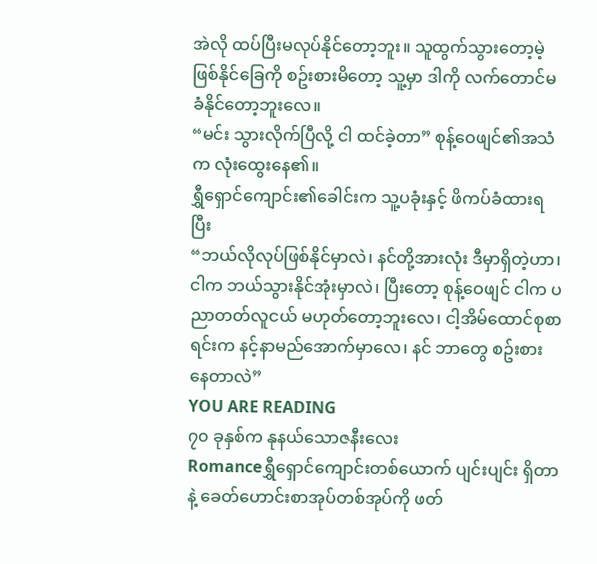အဲလို ထပ်ပြီးမလုပ်နိုင်တော့ဘူး။ သူထွက်သွားတော့မဲ့ ဖြစ်နိုင်ခြေကို စဥ်းစားမိတော့ သူ့မှာ ဒါကို လက်တောင်မခံနိုင်တော့ဘူးလေ။
“မင်း သွားလိုက်ပြီလို့ ငါ ထင်ခဲ့တာ” စုန့်ဝေဖျင်၏အသံက လုံးထွေးနေ၏။
ရွှီရှောင်ကျောင်း၏ခေါင်းက သူ့ပခုံးနှင့် ဖိကပ်ခံထားရပြီး
“ဘယ်လိုလုပ်ဖြစ်နိုင်မှာလဲ၊ နင်တို့အားလုံး ဒီမှာရှိတဲ့ဟာ၊ ငါက ဘယ်သွားနိုင်အုံးမှာလဲ၊ ပြီးတော့ စုန့်ဝေဖျင် ငါက ပညာတတ်လူငယ် မဟုတ်တော့ဘူးလေ၊ ငါ့အိမ်ထောင်စုစာရင်းက နင့်နာမည်အောက်မှာလေ၊ နင် ဘာတွေ စဥ်းစားနေတာလဲ”
YOU ARE READING
၇၀ ခုနှစ်က နုနယ်သောဇနီးလေး
Romanceရွှီရှောင်ကျောင်းတစ်ယောက် ပျင်းပျင်း ရှိတာနဲ့ ခေတ်ဟောင်းစာအုပ်တစ်အုပ်ကို ဖတ်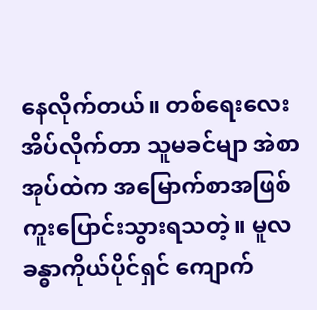နေလိုက်တယ်။ တစ်ရေးလေးအိပ်လိုက်တာ သူမခင်မျာ အဲစာအုပ်ထဲက အမြောက်စာအဖြစ် ကူးပြောင်းသွားရသတဲ့။ မူလခန္ဓာကိုယ်ပိုင်ရှင် ကျောက်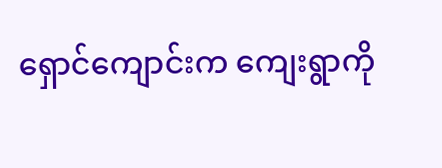ရှောင်ကျောင်းက ကျေးရွာကို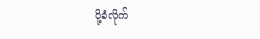ပို့ခံလိုက်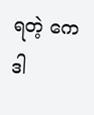ရတဲ့ ကေဒါ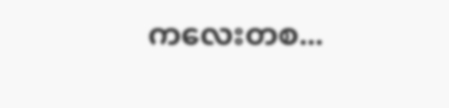ကလေးတစ...